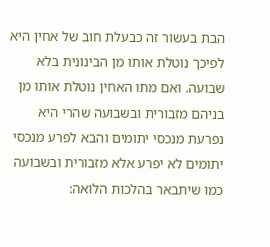הבת בעשור זה כבעלת חוב של אחין היא לפיכך נוטלת אותו מן הבינונית בלא שבועה. ואם מתו האחין נוטלת אותו מן בניהם מזבורית ובשבועה שהרי היא נפרעת מנכסי יתומים והבא לפרע מנכסי יתומים לא יפרע אלא מזבורית ובשבועה כמו שיתבאר בהלכות הלואה: